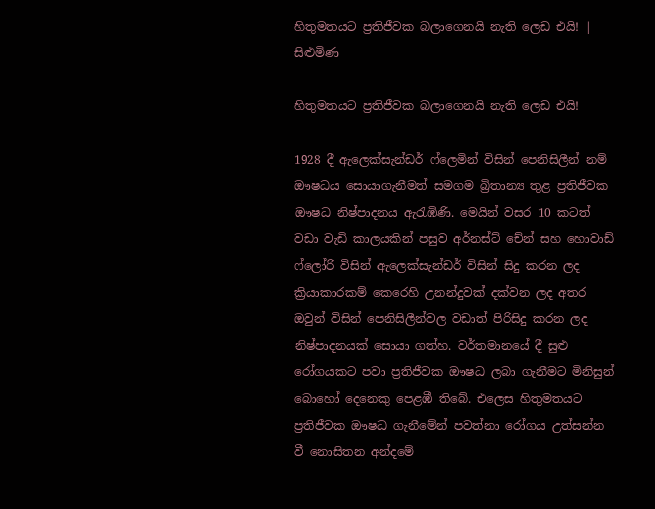හිතුමතයට ප්‍රතිජීවක බලාගෙනයි නැති ලෙඩ එ‍යි! | සිළුමිණ

හිතුමතයට ප්‍රතිජීවක බලාගෙනයි නැති ලෙඩ එ‍යි!

1928 දී ඇලෙක්සැන්ඩර් ෆ්ලෙමින් විසින් පෙනිසිලීන් නම් ඖෂධය සොයාගැනීමත් සමගම බ්‍රිතාන්‍ය තුළ ප්‍රතිජීවක ඖෂධ නිෂ්පාදනය ඇරැඹිණි. මෙයින් වසර 10 කටත් වඩා වැඩි කාලයකින් පසුව අර්නස්ට් චේන් සහ හොවාඩ් ෆ්ලෝරි විසින් ඇලෙක්සැන්ඩර් විසින් සිදු කරන ලද ක්‍රියාකාරකම් කෙරෙහි උනන්දුවක් දක්වන ලද අතර ඔවුන් විසින් පෙනිසිලීන්වල වඩාත් පිරිසිදු කරන ලද නිෂ්පාදනයක් සොයා ගත්හ. වර්තමානයේ දී සුළු රෝගයකට පවා ප්‍රතිජීවක ඖෂධ ලබා ගැනීමට මිනිසුන් බොහෝ දෙනෙකු පෙළඹී තිබේ. එලෙස හිතුමතයට ප්‍රතිජීවක ඖෂධ ගැනීමේන් පවත්නා රෝගය උත්සන්න වී නොසිතන අන්දමේ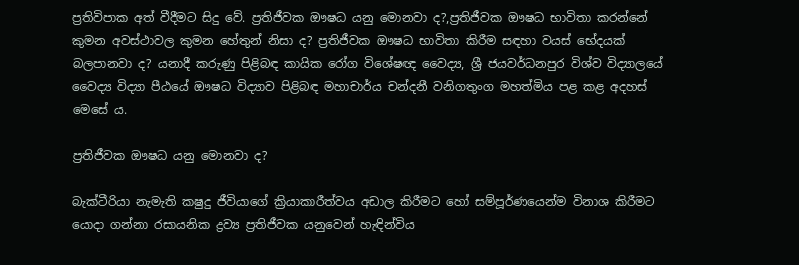ප්‍රතිවිපාක අත් වීදීමට සිදු වේ. ප්‍රතිජීවක ඖෂධ යනු මොනවා ද?,ප්‍රතිජීවක ඖෂධ භාවිතා කරන්නේ කුමන අවස්ථාවල කුමන හේතුන් නිසා ද? ප්‍රතිජීවක ඖෂධ භාවිතා කිරීම සඳහා වයස් භේදයක් බලපානවා ද? යනාදී කරුණු පිළිබඳ කායික රෝග විශේෂඥ වෛද්‍ය, ශ්‍රී ජයවර්ධනපුර විශ්ව විද්‍යාලයේ වෛද්‍ය විද්‍යා පීඨයේ ඖෂධ විද්‍යාව පිළිබඳ මහාචාර්ය චන්දනී වනිගතුංග මහත්මිය පළ කළ අදහස් මෙසේ ය.

ප්‍රතිජීවක ඖෂධ යනු මොනවා ද?

බැක්ටීරියා නැමැති කෂුදු ජීවියාගේ ක්‍රියාකාරීත්වය අඩාල කිරීමට හෝ සම්පූර්ණයෙන්ම විනාශ කිරීම‍ට යොදා ගන්නා රසායනික ද්‍රව්‍ය ප්‍රතිජීවක යනුවෙන් හැඳින්විය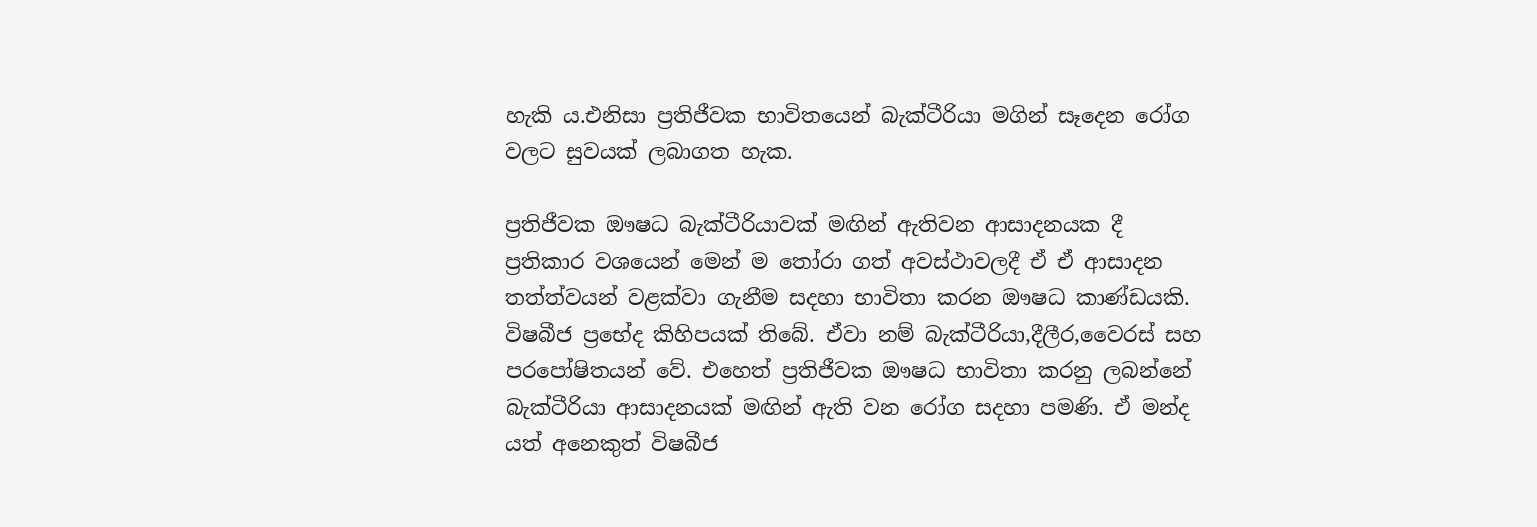හැකි ය.එනිසා ප්‍රතිජීවක භාවිතයෙන් බැක්ටීරියා‍ මගින් සෑදෙන රෝග වලට සුවයක් ලබාගත හැක.

ප්‍රතිජීවක ඖෂධ බැක්ටීරියාවක් මඟින් ඇතිවන ආසාදනයක දී ප්‍රතිකාර වශයෙන් මෙන් ම තෝරා ගත් අවස්ථාවලදී ඒ ඒ ආසාදන තත්ත්වයන් වළක්වා ගැනීම සදහා භාවිතා කරන ඖෂධ කාණ්ඩයකි. විෂබීජ ප්‍රභේද කිහිපයක් තිබේ. ඒවා නම් බැක්ටීරියා,දීලීර,වෛරස් සහ පරපෝෂිතයන් වේ. එහෙත් ප්‍රතිජීවක ඖෂධ භාවිතා කරනු ලබන්නේ බැක්ටීරියා ආසාදනයක් මඟින් ඇති වන රෝග සදහා පමණි. ඒ මන්ද යත් අනෙකුත් විෂබීජ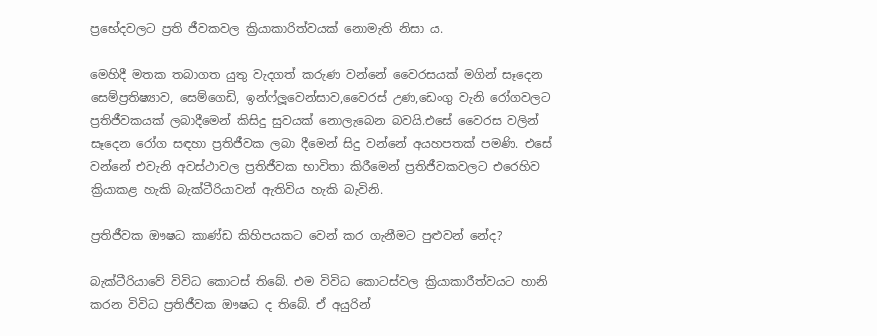ප්‍රභේදවලට ප්‍රති ජීවකවල ක්‍රියාකාරිත්වයක් නොමැති නිසා ය.

මෙහිදී මතක තබාගත යුතු වැදගත් කරුණ වන්නේ වෛරසයක් මගින් සෑදෙන සෙම්ප්‍රතිෂ්‍යාව, සෙම්ගෙඩි, ඉන්ෆ්ලූවෙන්සාව,වෛරස් උණ,ඩෙංගු වැනි රෝගවලට ප්‍රතිජීවකයක් ලබාදීමෙන් කිසිදු සුවයක් නොලැබෙන බවයි.එසේ වෛරස වලින් සෑදෙන රෝග සඳහා ප්‍රතිජීවක ලබා දීමෙන් සිදු වන්නේ අයහපතක් පමණි. එසේ වන්නේ එවැනි අවස්ථාවල ප්‍රතිජීවක භාවිතා කිරීමෙන් ප්‍රතිජීවකවලට එරෙහිව ක්‍රියාකළ හැකි බැක්ටීරියාවන් ඇතිවිය හැකි බැවිනි.

ප්‍රතිජීවක ඖෂධ කාණ්ඩ කිහිපයකට වෙන් කර ගැනීමට පුළුවන් නේද?

බැක්ටීරියාවේ විවිධ කොටස් තිබේ. එම විවිධ කොටස්වල ක්‍රියාකාරීත්වයට හානි කරන විවිධ ප්‍රතිජීවක ඖෂධ ද තිබේ. ඒ අයුරින්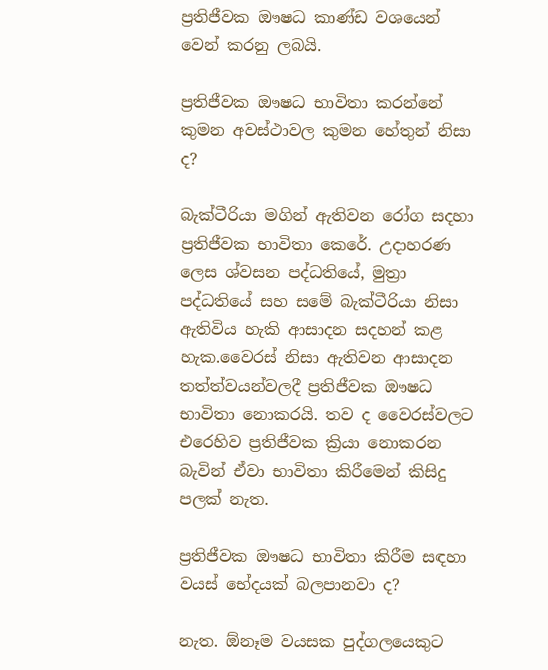ප්‍රතිජීවක ඖෂධ කාණ්ඩ වශයෙන් වෙන් කරනු ලබයි.

ප්‍රතිජීවක ඖෂධ භාවිතා කරන්නේ කුමන අවස්ථාවල කුමන හේතුන් නිසා ද?

බැක්ටීරියා මගින් ඇතිවන රෝග සදහා ප්‍රතිජීවක භාවිතා කෙරේ. උදාහරණ ලෙස ශ්වසන පද්ධතියේ, මුත්‍රා පද්ධතියේ සහ සමේ බැක්ටීරියා නිසා ඇතිවිය හැකි ආසාදන සදහන් කළ හැක.වෛරස් නිසා ඇතිවන ආසාදන තත්ත්වයන්වලදී ප්‍රතිජීවක ඖෂධ භාවිතා නොකරයි. තව ද වෛරස්වලට එරෙහිව ප්‍රතිජීවක ක්‍රියා නොකරන බැවින් ඒවා භාවිතා කිරීමෙන් කිසිදු පලක් නැත.

ප්‍රතිජීවක ඖෂධ භාවිතා කිරීම සඳහා වයස් භේදයක් බලපානවා ද?

නැත. ඕනෑම වයසක පුද්ගලයෙකුට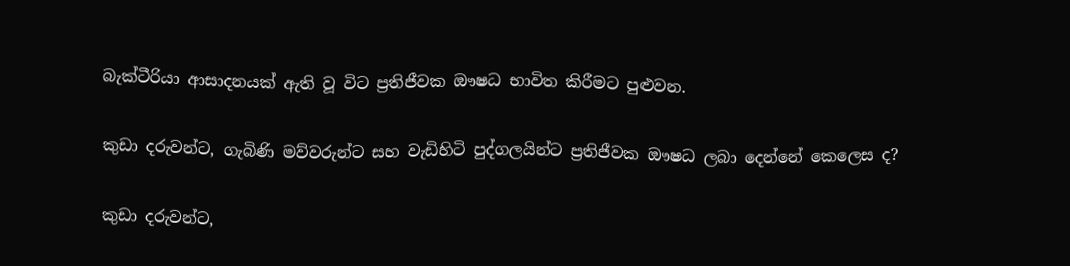බැක්ටීරියා ආසාදනයක් ඇති වූ විට ප්‍රතිජීවක ඖෂධ භාවිත කිරීමට පුළුවන.

කුඩා දරුවන්ට, ගැබිණි මව්වරුන්ට සහ වැඩිහිටි පුද්ගලයින්ට ප්‍රතිජීවක ඖෂධ ලබා දෙන්නේ කෙලෙස ද?

කුඩා දරුවන්ට,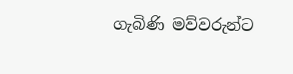ගැබිණි මව්වරුන්ට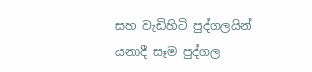සහ වැඩිහිටි පුද්ගලයින් යනාදී සෑම පුද්ගල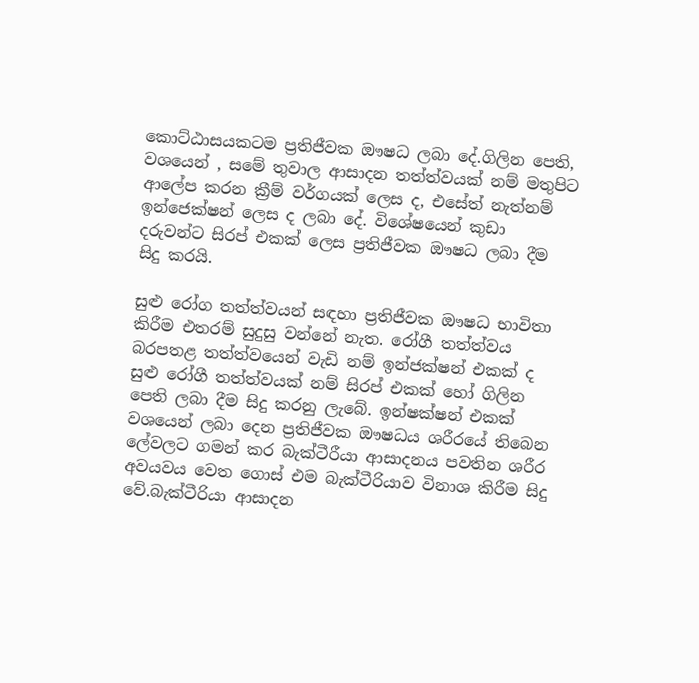කොට්ඨාසයකටම ප්‍රතිජීවක ඖෂධ ලබා දේ.ගිලින පෙති, වශයෙන් , සමේ තුවාල ආසාදන තත්ත්වයක් නම් මතුපිට ආලේප කරන ක්‍රීම් වර්ගයක් ලෙස ද, එසේත් නැත්නම් ඉන්ජෙක්ෂන් ලෙස ද ලබා දේ. විශේෂයෙන් කුඩා දරුවන්ට සිරප් එකක් ලෙස ප්‍රතිජීවක ඖෂධ ලබා දීම සිදු කරයි.

සුළු රෝග තත්ත්වයන් සඳහා ප්‍රතිජීවක ඖෂධ භාවිතා කිරීම එතරම් සුදුසු වන්නේ නැත. රෝගී තත්ත්වය බරපතළ තත්ත්වයෙන් වැඩි නම් ඉන්ජක්ෂන් එකක් ද සුළු රෝගී තත්ත්වයක් නම් සිරප් එකක් හෝ ගිලින පෙති ලබා දීම සිදු කරනු ලැබේ. ඉන්ෂක්ෂන් එකක් වශයෙන් ලබා දෙන ප්‍රතිජීවක ඖෂධය ශරීරයේ තිබෙන ලේවලට ගමන් කර බැක්ටීරීයා ආසාදනය පවතින ශරීර අවයවය වෙත ගොස් එම බැක්ටීරියාව විනාශ කිරීම සිදු වේ.බැක්ටීරියා ආසාදන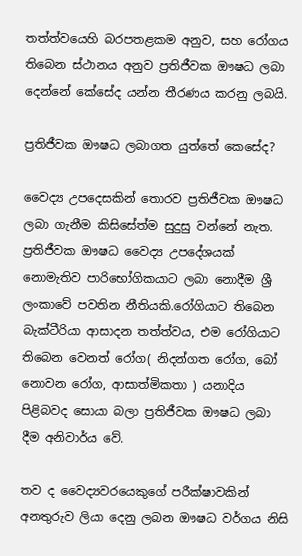තත්ත්වයෙහි බරපතළකම අනුව, සහ රෝගය තිබෙන ස්ථානය අනුව ප්‍රතිජීවක ඖෂධ ලබා දෙන්නේ කේසේද යන්න තීරණය කරනු ලබයි.

ප්‍රතිජීවක ඖෂධ ලබාගත යුත්තේ කෙසේද?

වෛද්‍ය උපදෙසකින් තොරව ප්‍රතිජීවක ඖෂධ ලබා ගැනීම කිසිසේත්ම සුදුසු වන්නේ නැත. ප්‍රතිජීවක ඖෂධ වෛද්‍ය උපදේශයක් නොමැතිව පාරිභෝගිකයාට ලබා නොදීම ශ්‍රී ලංකාවේ පවතින නීතියකි.රෝගියාට තිබෙන බැක්ටීරියා ආසාදන තත්ත්වය, එම රෝගියාට තිබෙන වෙනත් රෝග( නිදන්ගත රෝග, බෝ නොවන රෝග, ආසාත්මිකතා ) යනාදිය පිළිබවද සොයා බලා ප්‍රතිජීවක ඖෂධ ලබා දීම අනිවාර්ය වේ.

තව ද වෛද්‍යවරයෙකුගේ පරීක්ෂාවකින් අනතුරුව ලියා දෙනු ලබන ඖෂධ වර්ගය නිසි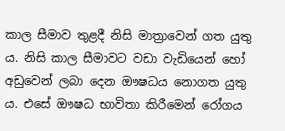කාල සීමාව තුළදී නිසි මාත්‍රාවෙන් ගත යුතු ය. නිසි කාල සීමාවට වඩා වැඩියෙන් හෝ අඩුවෙන් ලබා දෙන ඖෂධය නොගත යුතු ය. එසේ ඖෂධ භාවිතා කිරීමෙන් රෝගය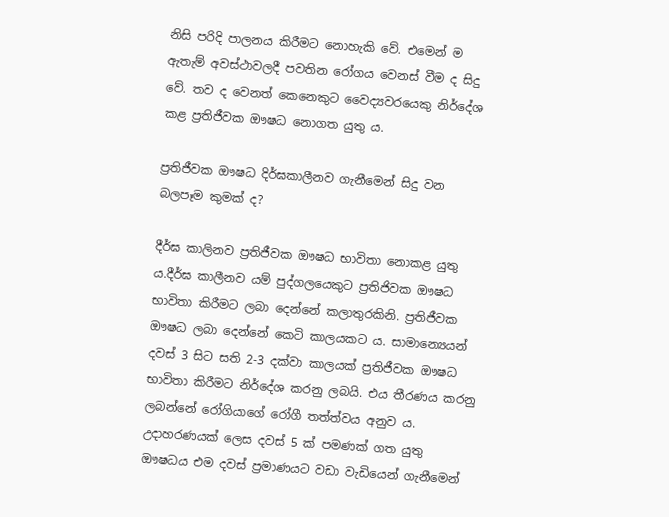නිසි පරිදි පාලනය කිරීමට නොහැකි වේ. එමෙන් ම ඇතැම් අවස්ථාවලදී පවතින රෝගය වෙනස් වීම ද සිදු වේ. තව ද වෙනත් කෙනෙකුට වෛද්‍යවරයෙකු නිර්දේශ කළ ප්‍රතිජීවක ඖෂධ නොගත යුතු ය.

ප්‍රතිජීවක ඖෂධ දිර්ඝකාලීනව ගැනීමෙන් සිදු වන බලපෑම කුමක් ද?

දීර්ඝ කාලිනව ප්‍රතිජීවක ඖෂධ භාවිතා නොකළ යුතු ය.දීර්ඝ කාලීනව යම් පුද්ගලයෙකුට ප්‍රතිජිවක ඖෂධ භාවිතා කිරීමට ලබා දෙන්නේ කලාතුරකිනි. ප්‍රතිජීවක ඖෂධ ලබා දෙන්නේ කෙටි කාලයකට ය. සාමාන්‍යෙයන් දවස් 3 සිට සති 2-3 දක්වා කාලයක් ප්‍රතිජීවක ඖෂධ භාවිතා කිරීමට නිර්දේශ කරනු ලබයි. එය තීරණය කරනු ලබන්නේ රෝගියාගේ රෝගී තත්ත්වය අනුව ය. උදාහරණයක් ලෙස දවස් 5 ක් පමණක් ගත යුතු ඖෂධය එම දවස් ප්‍රමාණයට වඩා වැඩියෙන් ගැනීමෙන්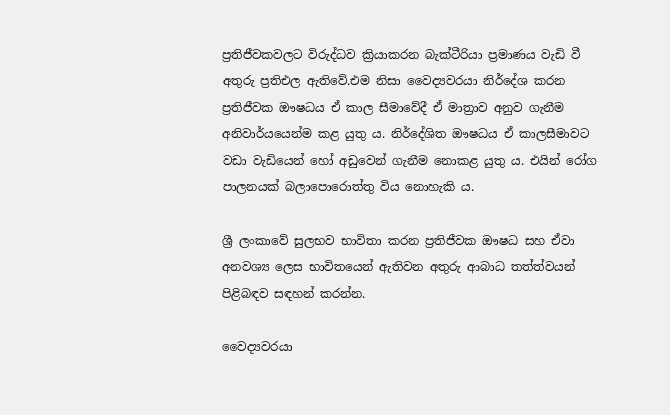ප්‍රතිජීවකවලට විරුද්ධව ක්‍රියාකරන බැක්ටීරියා ප්‍රමාණය වැඩි වී අතුරු ප්‍රතිඑල ඇතිවේ.එම නිසා වෛද්‍යවරයා නිර්දේශ කරන ප්‍රතිජීවක ඖෂධය ඒ කාල සීමාවේදී ඒ මාත්‍රාව අනුව ගැනීම අනිවාර්යයෙන්ම කළ යුතු ය. නිර්දේශිත ඖෂධය ඒ කාලසීමාවට වඩා වැඩියෙන් හෝ අඩුවෙන් ගැනීම නොකළ යුතු ය. එයින් රෝග පාලනයක් බලාපොරොත්තු විය නොහැකි ය.

ශ්‍රී ලංකාවේ සුලභව භාවිතා කරන ප්‍රතිජීවක ඖෂධ සහ ඒවා අනවශ්‍ය ලෙස භාවිතයෙන් ඇතිවන අතුරු ආබාධ තත්ත්වයන් පිළිබඳව සඳහන් කරන්න.

වෛද්‍යවරයා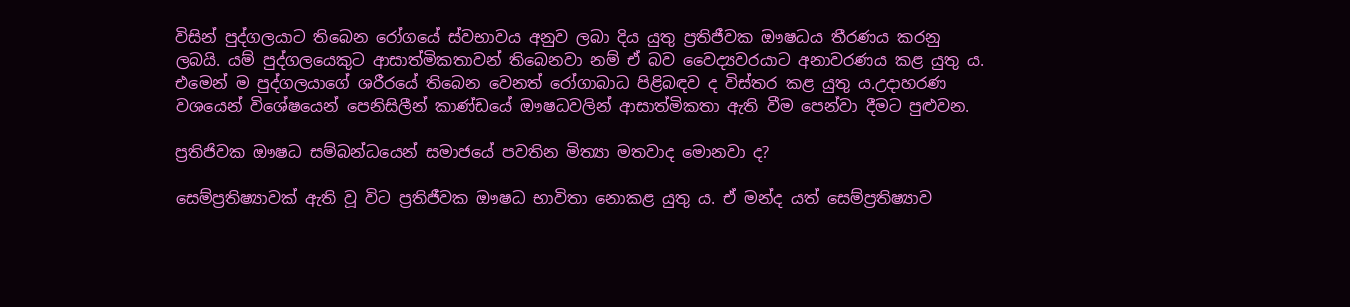විසින් පුද්ගලයාට තිබෙන රෝගයේ ස්වභාවය අනුව ලබා දිය යුතු ප්‍රතිජීවක ඖෂධය තීරණය කරනු ලබයි. යම් පුද්ගලයෙකුට ආසාත්මිකතාවන් තිබෙනවා නම් ඒ බව වෛද්‍යවරයාට අනාවරණය කළ යුතු ය. එමෙන් ම පුද්ගලයාගේ ශරීරයේ තිබෙන වෙනත් රෝගාබාධ පිළිබඳව ද විස්තර කළ යුතු ය.උදාහරණ වශයෙන් විශේෂයෙන් පෙනිසිලීන් කාණ්ඩයේ ඖෂධවලින් ආසාත්මිකතා ඇති වීම පෙන්වා දීමට පුළුවන.

ප්‍රතිජිවක ඖෂධ සම්බන්ධයෙන් සමාජයේ පවතින මිත්‍යා මතවාද මොනවා ද?

සෙම්ප්‍රතිෂ්‍යාවක් ඇති වූ විට ප්‍රතිජීවක ඖෂධ භාවිතා නොකළ යුතු ය. ඒ මන්ද යත් සෙම්ප්‍රතිෂ්‍යාව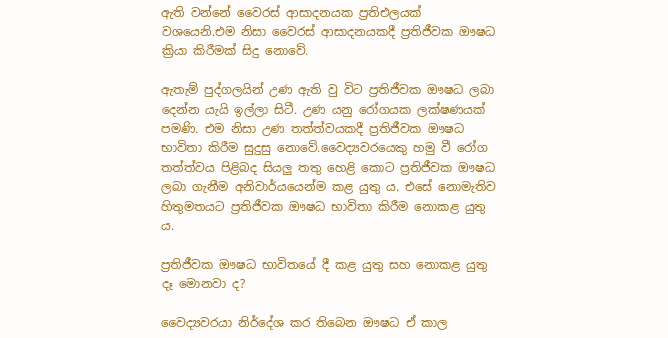ඇති වන්නේ වෛරස් ආසාදනයක ප්‍රතිඑලයක් වශයෙනි.එම නිසා වෛරස් ආසාදනයකදී ප්‍රතිජීවක ඖෂධ ක්‍රියා කිරීමක් සිදු නොවේ.

ඇතැම් පුද්ගලයින් උණ ඇති වු විට ප්‍රතිජීවක ඖෂධ ලබා දෙන්න යැයි ඉල්ලා සිටී. උණ යනු රෝගයක ලක්ෂණයක් පමණි. එම නිසා උණ තත්ත්වයකදී ප්‍රතිජීවක ඖෂධ භාවිතා කිරීම සුදුසු නොවේ.වෛද්‍යවරයෙකු හමු වී රෝග තත්ත්වය පිළිබද සියලු තතු හෙළි කොට ප්‍රතිජීවක ඖෂධ ලබා ගැනීම අනිවාර්යයෙන්ම කළ යුතු ය. එසේ නොමැතිව හිතුමතයට ප්‍රතිජීවක ඖෂධ භාවිතා කිරීම නොකළ යුතු ය.

ප්‍රතිජීවක ඖෂධ භාවිතයේ දී කළ යුතු සහ නොකළ යුතු දෑ මොනවා ද?

වෛද්‍යවරයා නිර්දේශ කර තිබෙන ඖෂධ ඒ කාල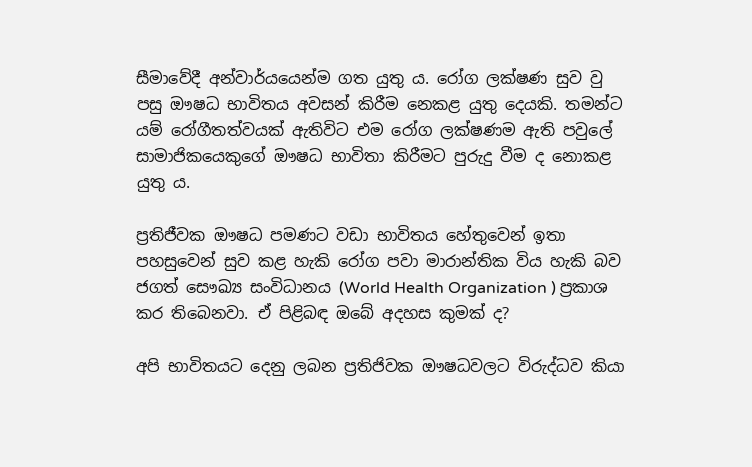සීමාවේදී අන්වාර්යයෙන්ම ගත යුතු ය. රෝග ලක්ෂණ සුව වු පසු ඖෂධ භාවිතය අවසන් කිරීම නෙකළ යුතු දෙයකි. තමන්ට යම් රෝගීතත්වයක් ඇතිවිට එම රෝග ලක්ෂණම ඇති පවුලේ සාමාජිකයෙකුගේ ඖෂධ භාවිතා කිරීමට පුරුදු වීම ද නොකළ යුතු ය.

ප්‍රතිජීවක ඖෂධ පමණට වඩා භාවිතය හේතුවෙන් ඉතා පහසුවෙන් සුව කළ හැකි රෝග පවා මාරාන්තික විය හැකි බව ජගත් සෞඛ්‍ය සංවිධානය (World Health Organization ) ප්‍රකාශ කර තිබෙනවා. ඒ පිළිබඳ ඔබේ අදහස කුමක් ද?

අපි භාවිතයට දෙනු ලබන ප්‍රතිජිවක ඖෂධවලට විරුද්ධව කියා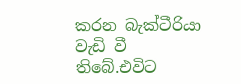කරන බැක්ටීරියා වැඩි වී තිබේ.එවිට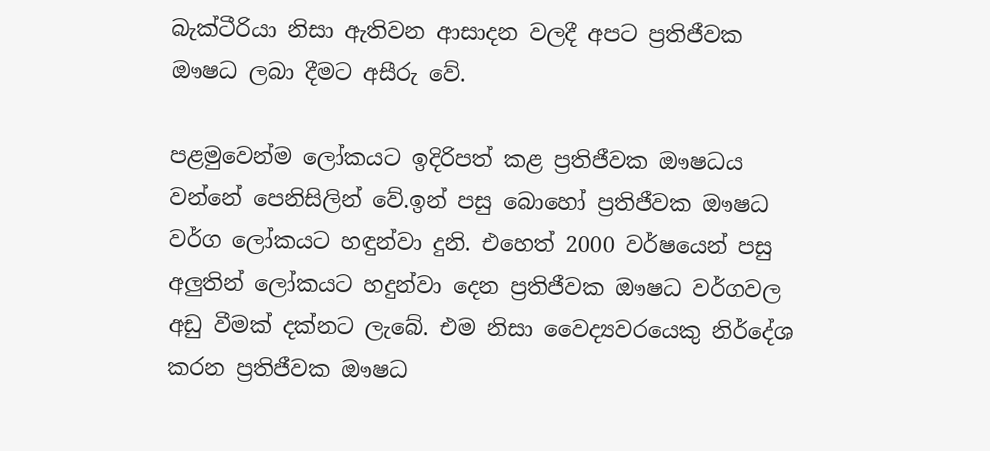බැක්ටීරියා නිසා ඇතිවන ආසාදන වලදී අපට ප්‍රතිජීවක ඖෂධ ලබා දීමට අසීරු වේ.

පළමුවෙන්ම ලෝකයට ඉදිරිපත් කළ ප්‍රතිජීවක ඖෂධය වන්නේ පෙනිසිලින් වේ.ඉන් පසු බොහෝ ප්‍රතිජීවක ඖෂධ වර්ග ලෝකයට හඳුන්වා දුනි. එහෙත් 2000 වර්ෂයෙන් පසු අලුතින් ලෝකයට හදුන්වා දෙන ප්‍රතිජීවක ඖෂධ වර්ගවල අඩු වීමක් දක්නට ලැබේ. එම නිසා වෛද්‍යවරයෙකු නිර්දේශ කරන ප්‍රතිජීවක ඖෂධ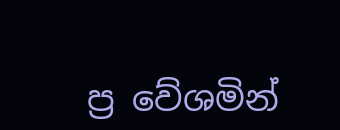ප්‍ර වේශමින්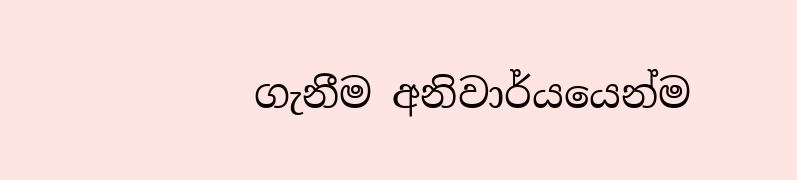ගැනීම අනිවාර්යයෙන්ම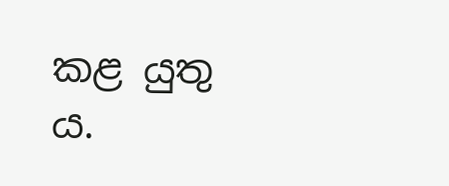කළ යුතු ය.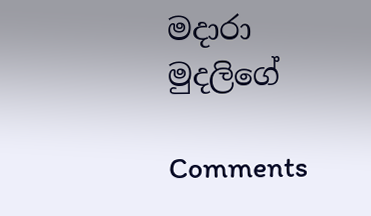මදාරා මුදලි‍ගේ

Comments